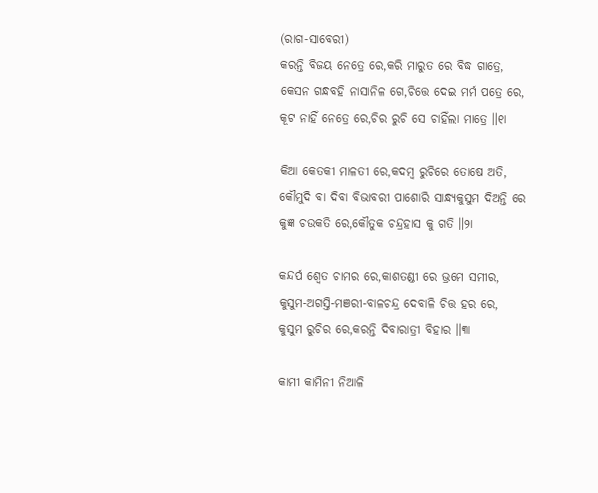(ରାଗ-ସାବେରୀ)
କରନ୍ତି ବିଜୟ ନେତ୍ରେ ରେ,କରି ମାରୁତ ରେ ବିଦ୍ଧ ଗାତ୍ରେ,
କେସନ ଗନ୍ଧବହି ନାସାନିଳ ଗେ,ଚିତ୍ତେ ଦେଇ ମର୍ମ ପତ୍ରେ ରେ,
କୂଟ ନାହିଁ ନେତ୍ରେ ରେ,ଚିର ରୁଚି ସେ ଚାହିଁଲା ମାତ୍ରେ ॥୧ା

କିଆ କେତକୀ ମାଳତୀ ରେ,କଦମ୍ବ ରୁଚିରେ ତୋଷେ ଅତି,
କୌମୁଦି ବା ଦିବା ବିଭାବରୀ ପାଶୋରି ସାନ୍ଧ୍ୟକୁସୁମ ଦିଅନ୍ତି ରେ
କୁଜ୍ଞ ଚଉକତି ରେ,କୌତୁକ ଚନ୍ଦ୍ରହାସ କୁ ଗତି ॥୨ା

କନ୍ଦର୍ପ ଶ୍ୱେତ ଚାମର ରେ,କାଶତଣ୍ଡୀ ରେ ଭ୍ରମେ ସମୀର,
କୁସୁମ-ଅଗସ୍ତି-ମଞରୀ-ବାଳଚନ୍ଦ୍ର ଦେବାଳି ଚିତ୍ତ ହର ରେ,
କୁସୁମ ରୁଚିର ରେ,କରନ୍ତି ଦିବାରାତ୍ରୀ ବିହାର ॥୩ା

କାମୀ କାମିନୀ ନିଆଳି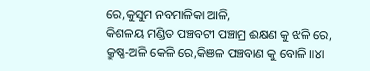ରେ,କୁସୁମ ନବମାଳିକା ଆଳି,
କିଶଳୟ ମଣ୍ଡିତ ପଞ୍ଚବଟୀ ପଞ୍ଚାମ୍ର ଈକ୍ଷଣ କୁ ଝଳି ରେ,
କ୍ରୁଷ୍ଣ-ଅଳି କେଳି ରେ,କିଞଳ ପଞ୍ଚବାଣ କୁ ବୋଳି ॥୪ା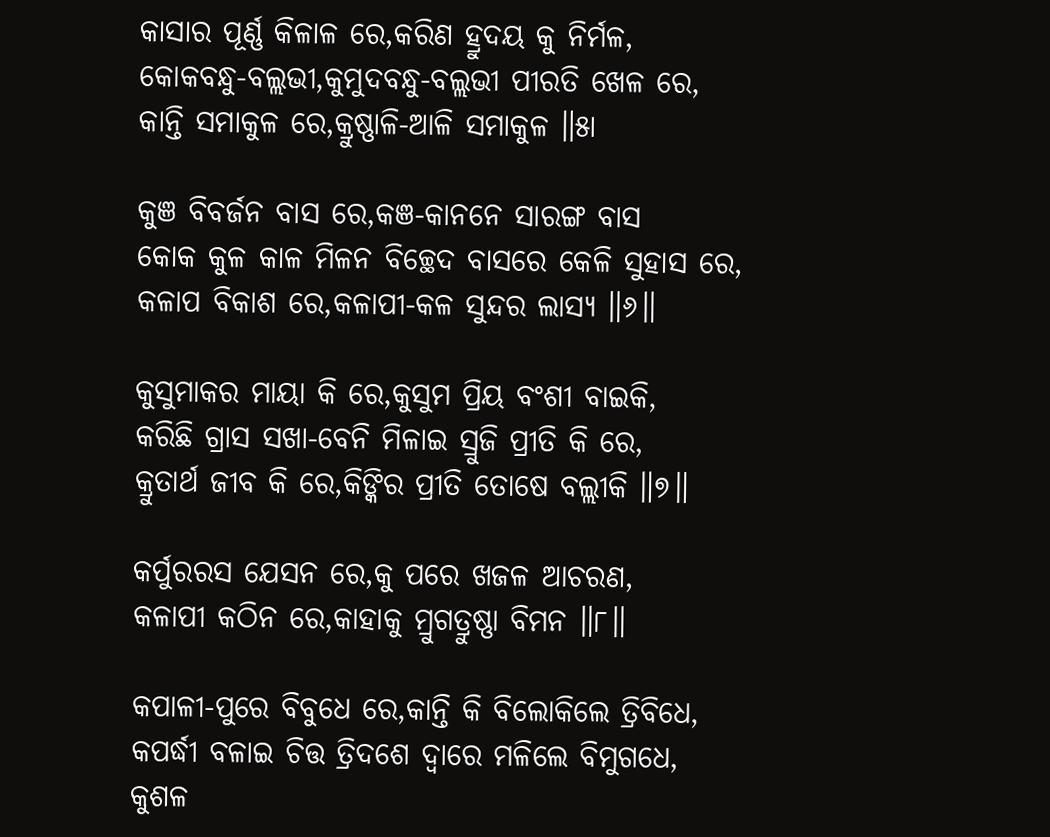କାସାର ପୂର୍ଣ୍ଣ କିଳାଳ ରେ,କରିଣ ହ୍ରୁଦୟ କୁ ନିର୍ମଳ,
କୋକବନ୍ଧୁ-ବଲ୍ଲଭୀ,କୁମୁଦବନ୍ଧୁ-ବଲ୍ଲଭୀ ପୀରତି ଖେଳ ରେ,
କାନ୍ତି ସମାକୁଳ ରେ,କ୍ରୁଷ୍ଣାଳି-ଆଳି ସମାକୁଳ ॥୫ା

କୁଞ ବିବର୍ଜନ ବାସ ରେ,କଞ-କାନନେ ସାରଙ୍ଗ ବାସ
କୋକ କୁଳ କାଳ ମିଳନ ବିଚ୍ଛେଦ ବାସରେ କେଳି ସୁହାସ ରେ,
କଳାପ ବିକାଶ ରେ,କଳାପୀ-କଳ ସୁନ୍ଦର ଲାସ୍ୟ ॥୬॥

କୁସୁମାକର ମାୟା କି ରେ,କୁସୁମ ପ୍ରିୟ ବଂଶୀ ବାଇକି,
କରିଛି ଗ୍ରାସ ସଖା-ବେନି ମିଳାଇ ସ୍ରୁଜି ପ୍ରୀତି କି ରେ,
କ୍ରୁତାର୍ଥ ଜୀବ କି ରେ,କିଙ୍କିର ପ୍ରୀତି ତୋଷେ ବଲ୍ଲୀକି ॥୭॥

କର୍ପୁରରସ ଯେସନ ରେ,କୁ ପରେ ଖଜଳ ଆଚରଣ,
କଳାପୀ କଠିନ ରେ,କାହାକୁ ମ୍ରୁଗତ୍ରୁଷ୍ଣା ବିମନ ॥୮॥

କପାଳୀ-ପୁରେ ବିବୁଧେ ରେ,କାନ୍ତି କି ବିଲୋକିଲେ ତ୍ରିବିଧେ,
କପର୍ଦ୍ଧୀ ବଳାଇ ଚିତ୍ତ ତ୍ରିଦଶେ ଦ୍ୱାରେ ମଳିଲେ ବିମୁଗଧେ,
କୁଶଳ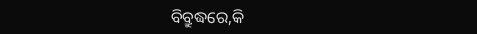ବିବ୍ରୁଦ୍ଧରେ,କି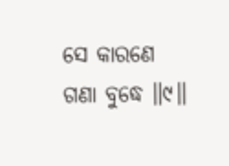ସେ କାରଣେ ଗଣା ବୁଦ୍ଧେ ॥୯॥